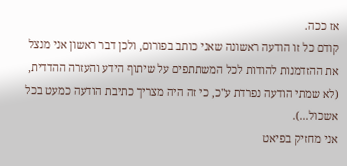אז ככה.
קודם כל זו הודעה ראשונה שאני כותב בפורום, ולכן דבר ראשון אני מנצל את ההזדמנות להודות לכל המשתתפים על שיתוף הידע והעזרה ההדדית, (לא שמתי הודעה נפרדת ע"כ, כי זה היה מצריך כתיבת הודעה כמעט בכל אשכול...).
אני מחזיק בפיאט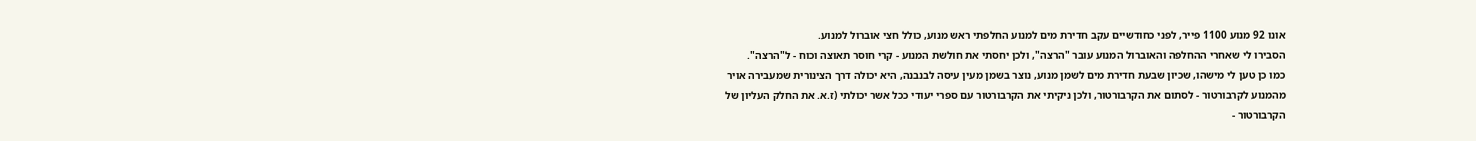אונו 92 מנוע 1100 פייר, לפני כחודשיים עקב חדירת מים למנוע החלפתי ראש מנוע, כולל חצי אוברול למנוע.
הסבירו לי שאחרי ההחלפה והאוברול המנוע עובר "הרצה", ולכן יחסתי את חולשת המנוע - קרי חוסר תאוצה וכוח - ל"הרצה".
כמו כן טען לי מישהו, שכיון שבעת חדירת מים לשמן מנוע, נוצר בשמן מעין עיסה לבנבנה, היא יכולה דרך הצינורית שמעבירה אויר מהמנוע לקרבורטור - לסתום את הקרבורטור, ולכן ניקיתי את הקרבורטור עם ספרי יעודי ככל אשר יכולתי (ז.א. את החלק העליון של הקרבורטור -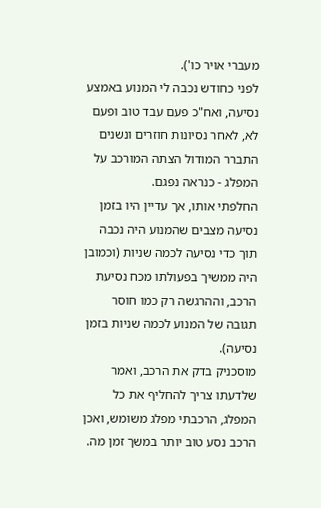מעברי אויר כו').
לפני כחודש נכבה לי המנוע באמצע נסיעה, ואח"כ פעם עבד טוב ופעם לא, לאחר נסיונות חוזרים ונשנים התברר המודול הצתה המורכב על המפלג - כנראה נפגם.
החלפתי אותו, אך עדיין היו בזמן נסיעה מצבים שהמנוע היה נכבה תוך כדי נסיעה לכמה שניות (וכמובן היה ממשיך בפעולתו מכח נסיעת הרכב, וההרגשה רק כמו חוסר תגובה של המנוע לכמה שניות בזמן נסיעה).
מוסכניק בדק את הרכב, ואמר שלדעתו צריך להחליף את כל המפלג, הרכבתי מפלג משומש, ואכן הרכב נסע טוב יותר במשך זמן מה.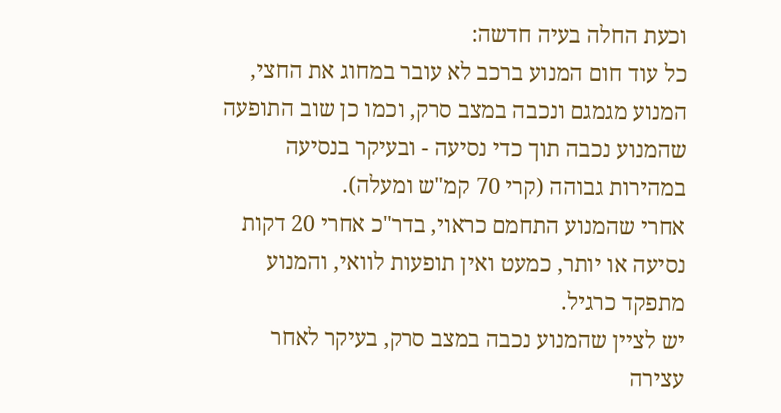וכעת החלה בעיה חדשה:
כל עוד חום המנוע ברכב לא עובר במחוג את החצי, המנוע מגמגם ונכבה במצב סרק, וכמו כן שוב התופעה שהמנוע נכבה תוך כדי נסיעה - ובעיקר בנסיעה במהירות גבוהה (קרי 70 קמ"ש ומעלה).
אחרי שהמנוע התחמם כראוי, בדר"כ אחרי 20 דקות נסיעה או יותר, כמעט ואין תופעות לוואי, והמנוע מתפקד כרגיל.
יש לציין שהמנוע נכבה במצב סרק, בעיקר לאחר עצירה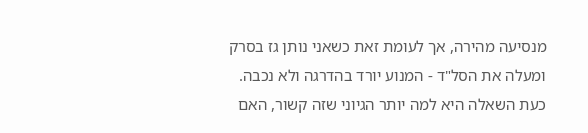מנסיעה מהירה, אך לעומת זאת כשאני נותן גז בסרק ומעלה את הסל"ד - המנוע יורד בהדרגה ולא נכבה.
כעת השאלה היא למה יותר הגיוני שזה קשור, האם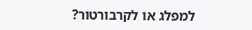למפלג או לקרבורטור?